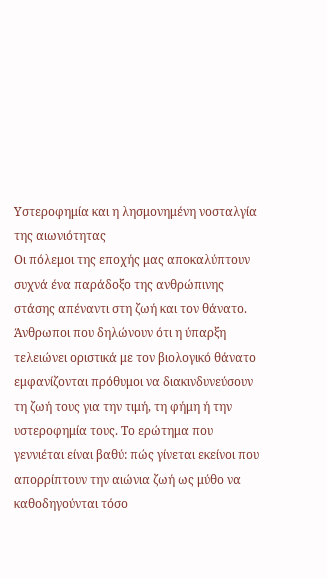Υστεροφημία και η λησμονημένη νοσταλγία της αιωνιότητας
Οι πόλεμοι της εποχής μας αποκαλύπτουν συχνά ένα παράδοξο της ανθρώπινης στάσης απέναντι στη ζωή και τον θάνατο. Άνθρωποι που δηλώνουν ότι η ύπαρξη τελειώνει οριστικά με τον βιολογικό θάνατο εμφανίζονται πρόθυμοι να διακινδυνεύσουν τη ζωή τους για την τιμή, τη φήμη ή την υστεροφημία τους. Το ερώτημα που γεννιέται είναι βαθύ: πώς γίνεται εκείνοι που απορρίπτουν την αιώνια ζωή ως μύθο να καθοδηγούνται τόσο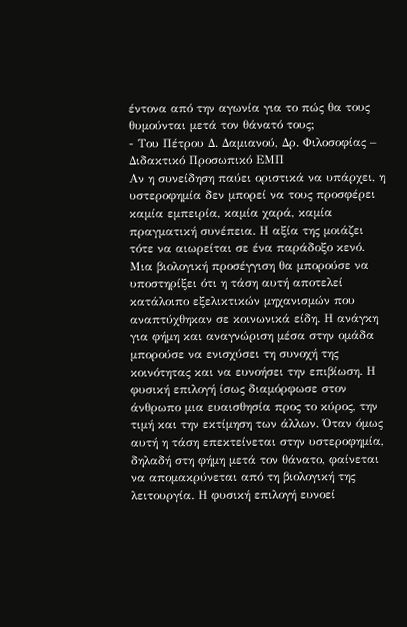έντονα από την αγωνία για το πώς θα τους θυμούνται μετά τον θάνατό τους;
- Του Πέτρου Δ. Δαμιανού, Δρ. Φιλοσοφίας – Διδακτικό Προσωπικό ΕΜΠ
Αν η συνείδηση παύει οριστικά να υπάρχει, η υστεροφημία δεν μπορεί να τους προσφέρει καμία εμπειρία, καμία χαρά, καμία πραγματική συνέπεια. Η αξία της μοιάζει τότε να αιωρείται σε ένα παράδοξο κενό.
Μια βιολογική προσέγγιση θα μπορούσε να υποστηρίξει ότι η τάση αυτή αποτελεί κατάλοιπο εξελικτικών μηχανισμών που αναπτύχθηκαν σε κοινωνικά είδη. Η ανάγκη για φήμη και αναγνώριση μέσα στην ομάδα μπορούσε να ενισχύσει τη συνοχή της κοινότητας και να ευνοήσει την επιβίωση. Η φυσική επιλογή ίσως διαμόρφωσε στον άνθρωπο μια ευαισθησία προς το κύρος, την τιμή και την εκτίμηση των άλλων. Όταν όμως αυτή η τάση επεκτείνεται στην υστεροφημία, δηλαδή στη φήμη μετά τον θάνατο, φαίνεται να απομακρύνεται από τη βιολογική της λειτουργία. Η φυσική επιλογή ευνοεί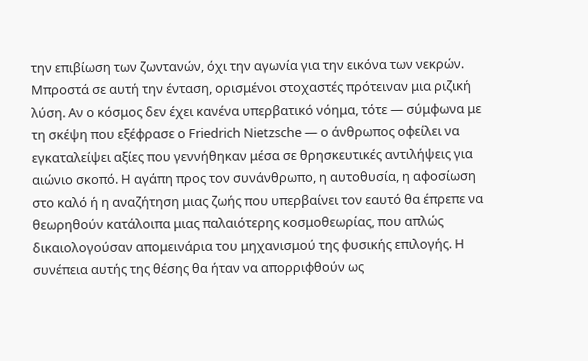την επιβίωση των ζωντανών, όχι την αγωνία για την εικόνα των νεκρών.
Μπροστά σε αυτή την ένταση, ορισμένοι στοχαστές πρότειναν μια ριζική λύση. Αν ο κόσμος δεν έχει κανένα υπερβατικό νόημα, τότε — σύμφωνα με τη σκέψη που εξέφρασε ο Friedrich Nietzsche — ο άνθρωπος οφείλει να εγκαταλείψει αξίες που γεννήθηκαν μέσα σε θρησκευτικές αντιλήψεις για αιώνιο σκοπό. Η αγάπη προς τον συνάνθρωπο, η αυτοθυσία, η αφοσίωση στο καλό ή η αναζήτηση μιας ζωής που υπερβαίνει τον εαυτό θα έπρεπε να θεωρηθούν κατάλοιπα μιας παλαιότερης κοσμοθεωρίας, που απλώς δικαιολογούσαν απομεινάρια του μηχανισμού της φυσικής επιλογής. Η συνέπεια αυτής της θέσης θα ήταν να απορριφθούν ως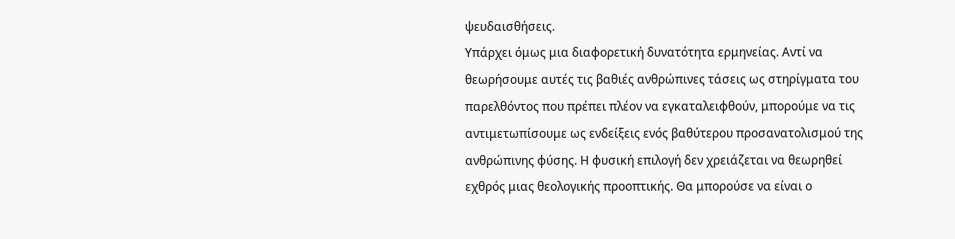ψευδαισθήσεις.
Υπάρχει όμως μια διαφορετική δυνατότητα ερμηνείας. Αντί να θεωρήσουμε αυτές τις βαθιές ανθρώπινες τάσεις ως στηρίγματα του παρελθόντος που πρέπει πλέον να εγκαταλειφθούν, μπορούμε να τις αντιμετωπίσουμε ως ενδείξεις ενός βαθύτερου προσανατολισμού της ανθρώπινης φύσης. Η φυσική επιλογή δεν χρειάζεται να θεωρηθεί εχθρός μιας θεολογικής προοπτικής. Θα μπορούσε να είναι ο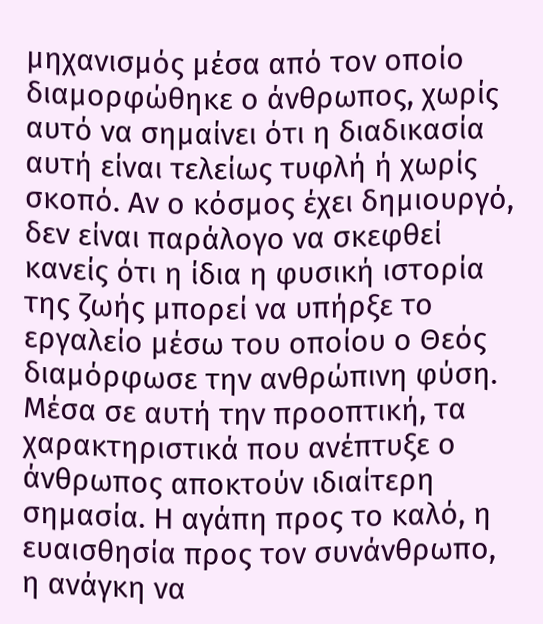μηχανισμός μέσα από τον οποίο διαμορφώθηκε ο άνθρωπος, χωρίς αυτό να σημαίνει ότι η διαδικασία αυτή είναι τελείως τυφλή ή χωρίς σκοπό. Αν ο κόσμος έχει δημιουργό, δεν είναι παράλογο να σκεφθεί κανείς ότι η ίδια η φυσική ιστορία της ζωής μπορεί να υπήρξε το εργαλείο μέσω του οποίου ο Θεός διαμόρφωσε την ανθρώπινη φύση.
Μέσα σε αυτή την προοπτική, τα χαρακτηριστικά που ανέπτυξε ο άνθρωπος αποκτούν ιδιαίτερη σημασία. Η αγάπη προς το καλό, η ευαισθησία προς τον συνάνθρωπο, η ανάγκη να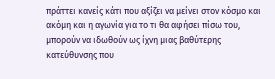πράττει κανείς κάτι που αξίζει να μείνει στον κόσμο και ακόμη και η αγωνία για το τι θα αφήσει πίσω του, μπορούν να ιδωθούν ως ίχνη μιας βαθύτερης κατεύθυνσης που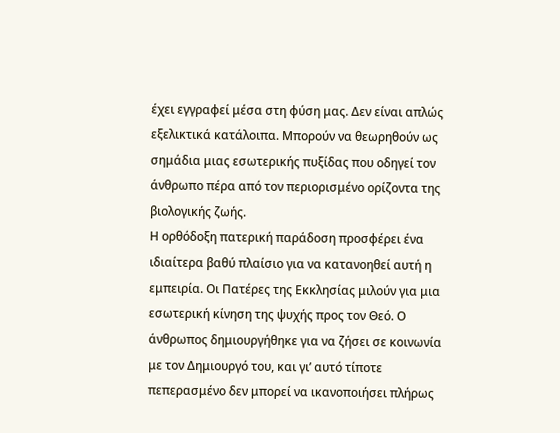έχει εγγραφεί μέσα στη φύση μας. Δεν είναι απλώς εξελικτικά κατάλοιπα. Μπορούν να θεωρηθούν ως σημάδια μιας εσωτερικής πυξίδας που οδηγεί τον άνθρωπο πέρα από τον περιορισμένο ορίζοντα της βιολογικής ζωής.
Η ορθόδοξη πατερική παράδοση προσφέρει ένα ιδιαίτερα βαθύ πλαίσιο για να κατανοηθεί αυτή η εμπειρία. Οι Πατέρες της Εκκλησίας μιλούν για μια εσωτερική κίνηση της ψυχής προς τον Θεό. Ο άνθρωπος δημιουργήθηκε για να ζήσει σε κοινωνία με τον Δημιουργό του, και γι’ αυτό τίποτε πεπερασμένο δεν μπορεί να ικανοποιήσει πλήρως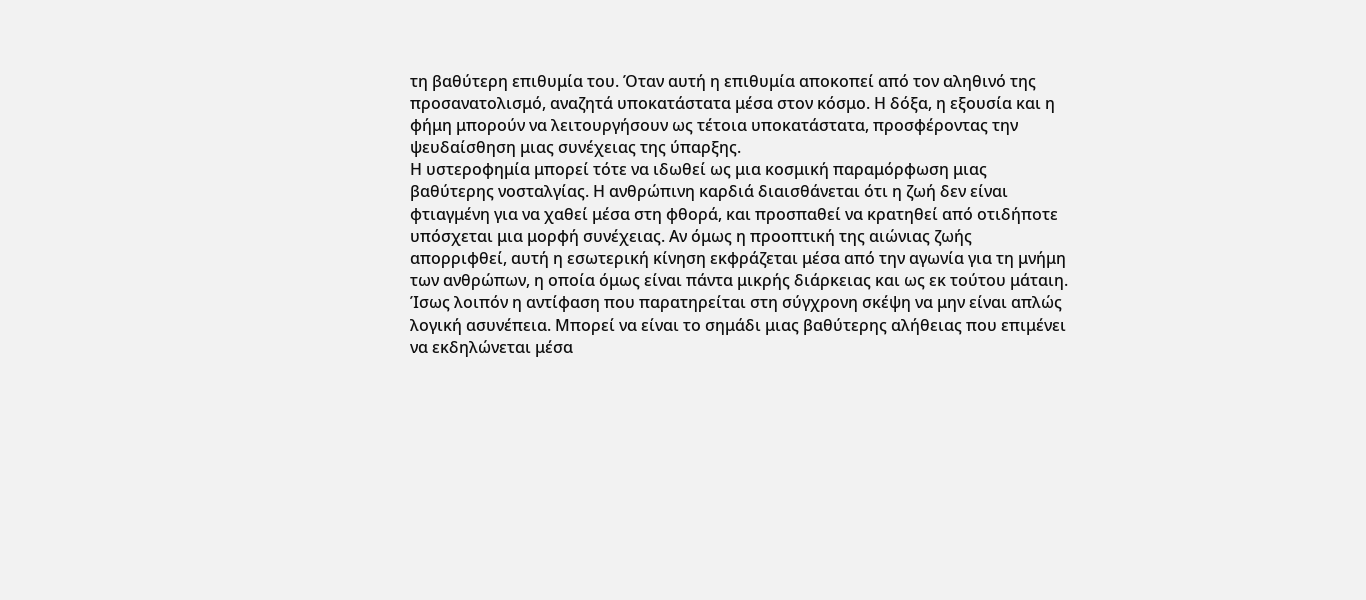τη βαθύτερη επιθυμία του. Όταν αυτή η επιθυμία αποκοπεί από τον αληθινό της προσανατολισμό, αναζητά υποκατάστατα μέσα στον κόσμο. Η δόξα, η εξουσία και η φήμη μπορούν να λειτουργήσουν ως τέτοια υποκατάστατα, προσφέροντας την ψευδαίσθηση μιας συνέχειας της ύπαρξης.
Η υστεροφημία μπορεί τότε να ιδωθεί ως μια κοσμική παραμόρφωση μιας βαθύτερης νοσταλγίας. Η ανθρώπινη καρδιά διαισθάνεται ότι η ζωή δεν είναι φτιαγμένη για να χαθεί μέσα στη φθορά, και προσπαθεί να κρατηθεί από οτιδήποτε υπόσχεται μια μορφή συνέχειας. Αν όμως η προοπτική της αιώνιας ζωής απορριφθεί, αυτή η εσωτερική κίνηση εκφράζεται μέσα από την αγωνία για τη μνήμη των ανθρώπων, η οποία όμως είναι πάντα μικρής διάρκειας και ως εκ τούτου μάταιη.
Ίσως λοιπόν η αντίφαση που παρατηρείται στη σύγχρονη σκέψη να μην είναι απλώς λογική ασυνέπεια. Μπορεί να είναι το σημάδι μιας βαθύτερης αλήθειας που επιμένει να εκδηλώνεται μέσα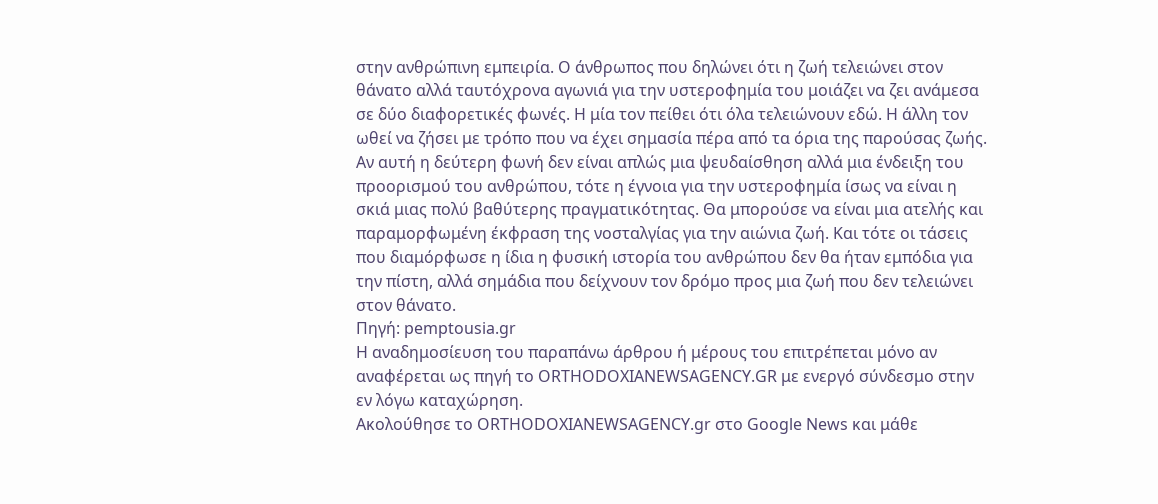στην ανθρώπινη εμπειρία. Ο άνθρωπος που δηλώνει ότι η ζωή τελειώνει στον θάνατο αλλά ταυτόχρονα αγωνιά για την υστεροφημία του μοιάζει να ζει ανάμεσα σε δύο διαφορετικές φωνές. Η μία τον πείθει ότι όλα τελειώνουν εδώ. Η άλλη τον ωθεί να ζήσει με τρόπο που να έχει σημασία πέρα από τα όρια της παρούσας ζωής.
Αν αυτή η δεύτερη φωνή δεν είναι απλώς μια ψευδαίσθηση αλλά μια ένδειξη του προορισμού του ανθρώπου, τότε η έγνοια για την υστεροφημία ίσως να είναι η σκιά μιας πολύ βαθύτερης πραγματικότητας. Θα μπορούσε να είναι μια ατελής και παραμορφωμένη έκφραση της νοσταλγίας για την αιώνια ζωή. Και τότε οι τάσεις που διαμόρφωσε η ίδια η φυσική ιστορία του ανθρώπου δεν θα ήταν εμπόδια για την πίστη, αλλά σημάδια που δείχνουν τον δρόμο προς μια ζωή που δεν τελειώνει στον θάνατο.
Πηγή: pemptousia.gr
H αναδημοσίευση του παραπάνω άρθρου ή μέρους του επιτρέπεται μόνο αν αναφέρεται ως πηγή το ORTHODOXIANEWSAGENCY.GR με ενεργό σύνδεσμο στην εν λόγω καταχώρηση.
Ακολούθησε το ORTHODOXIANEWSAGENCY.gr στο Google News και μάθε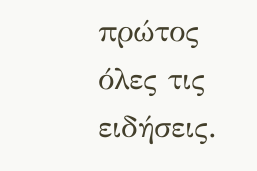πρώτος όλες τις ειδήσεις.